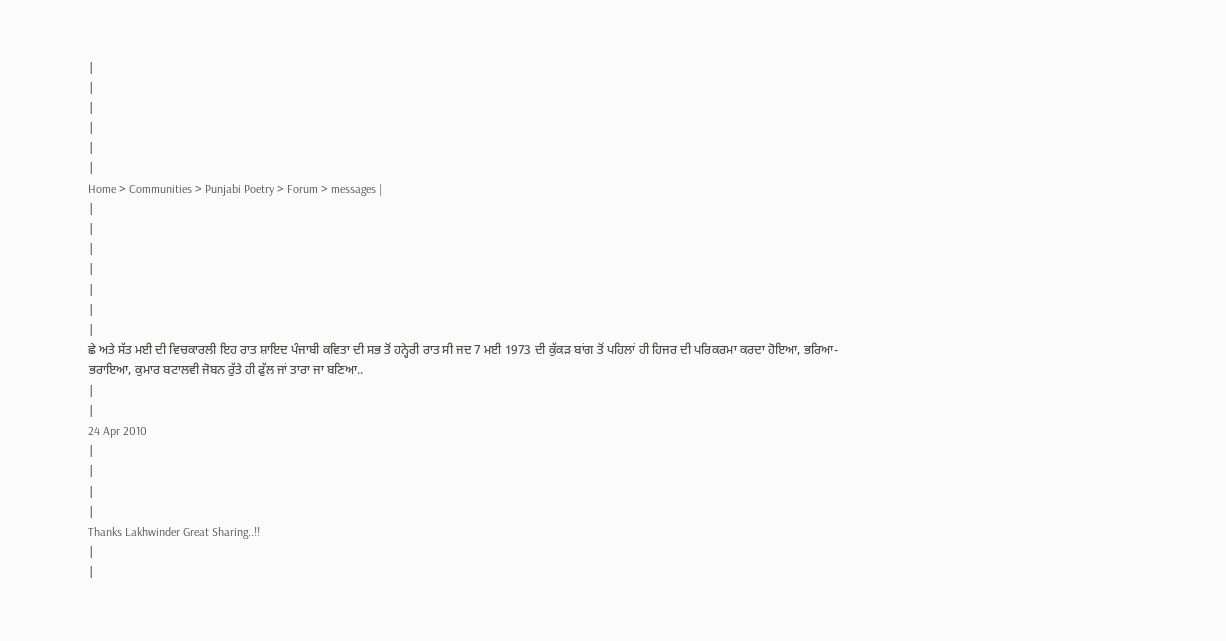|
|
|
|
|
|
Home > Communities > Punjabi Poetry > Forum > messages |
|
|
|
|
|
|
|
ਛੇ ਅਤੇ ਸੱਤ ਮਈ ਦੀ ਵਿਚਕਾਰਲੀ ਇਹ ਰਾਤ ਸ਼ਾਇਦ ਪੰਜਾਬੀ ਕਵਿਤਾ ਦੀ ਸਭ ਤੋਂ ਹਨ੍ਹੇਰੀ ਰਾਤ ਸੀ ਜਦ 7 ਮਈ 1973 ਦੀ ਕੁੱਕੜ ਬਾਂਗ ਤੋਂ ਪਹਿਲਾਂ ਹੀ ਹਿਜਰ ਦੀ ਪਰਿਕਰਮਾ ਕਰਦਾ ਹੋਇਆ, ਭਰਿਆ-ਭਰਾਇਆ, ਕੁਮਾਰ ਬਟਾਲਵੀ ਜੋਬਨ ਰੁੱਤੇ ਹੀ ਫੁੱਲ ਜਾਂ ਤਾਰਾ ਜਾ ਬਣਿਆ..
|
|
24 Apr 2010
|
|
|
|
Thanks Lakhwinder Great Sharing..!!
|
|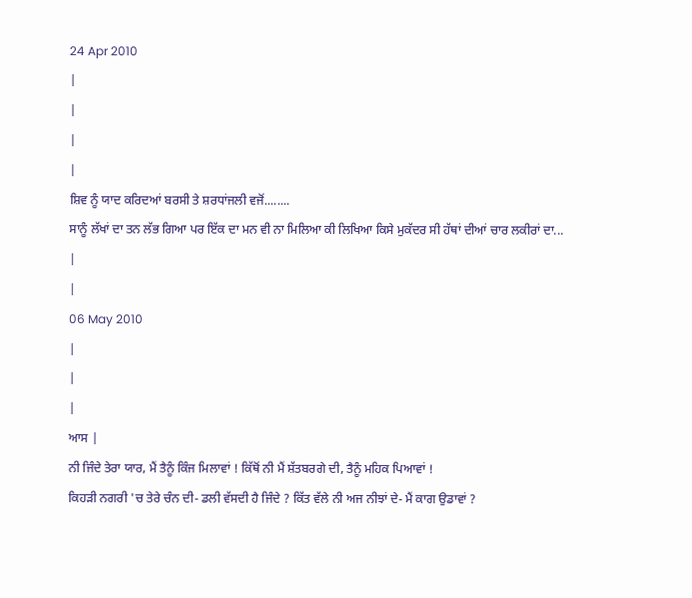24 Apr 2010
|
|
|
|
ਸ਼ਿਵ ਨੂੰ ਯਾਦ ਕਰਿਦਆਂ ਬਰਸੀ ਤੇ ਸ਼ਰਧਾਂਜਲੀ ਵਜੋਂ........
ਸਾਨੂੰ ਲੱਖਾਂ ਦਾ ਤਨ ਲੱਭ ਗਿਆ ਪਰ ਇੱਕ ਦਾ ਮਨ ਵੀ ਨਾ ਮਿਲਿਆ ਕੀ ਲਿਖਿਆ ਕਿਸੇ ਮੁਕੱਦਰ ਸੀ ਹੱਥਾਂ ਦੀਆਂ ਚਾਰ ਲਕੀਰਾਂ ਦਾ...
|
|
06 May 2010
|
|
|
ਆਸ |
ਨੀ ਜਿੰਦੇ ਤੇਰਾ ਯਾਰ, ਮੈਂ ਤੈਨੂੰ ਕਿੰਜ ਮਿਲਾਵਾਂ ! ਕਿੱਥੋਂ ਨੀ ਮੈਂ ਸ਼ੱਤਬਰਗੇ ਦੀ, ਤੈਨੂੰ ਮਹਿਕ ਪਿਆਵਾਂ !
ਕਿਹੜੀ ਨਗਰੀ 'ਚ ਤੇਰੇ ਚੰਨ ਦੀ- ਡਲੀ ਵੱਸਦੀ ਹੈ ਜਿੰਦੇ ? ਕਿੱਤ ਵੱਲੇ ਨੀ ਅਜ ਨੀਝਾਂ ਦੇ- ਮੈਂ ਕਾਗ ਉਡਾਵਾਂ ?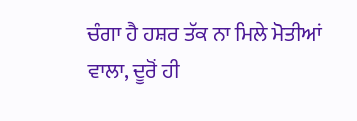ਚੰਗਾ ਹੈ ਹਸ਼ਰ ਤੱਕ ਨਾ ਮਿਲੇ ਮੋਤੀਆਂ ਵਾਲਾ, ਦੂਰੋਂ ਹੀ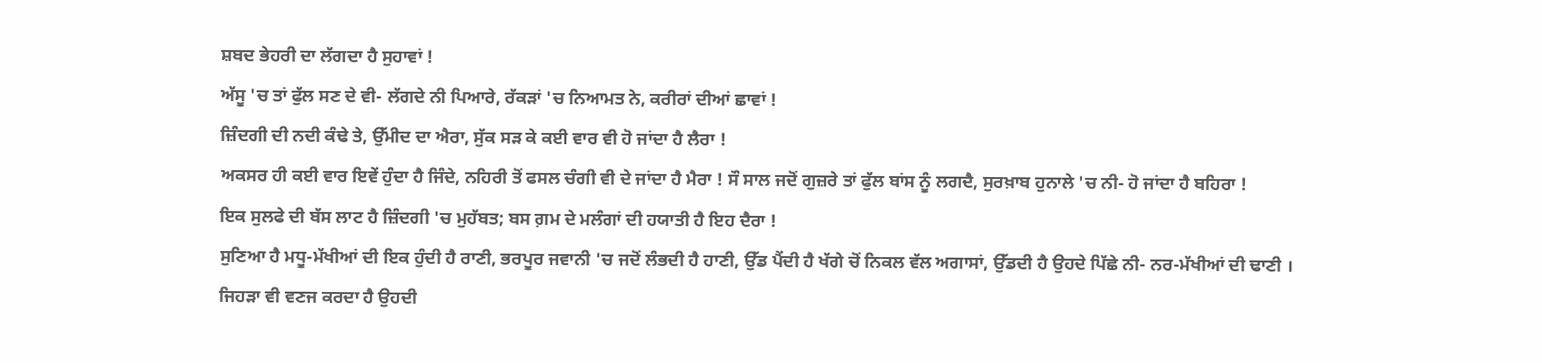ਸ਼ਬਦ ਭੇਹਰੀ ਦਾ ਲੱਗਦਾ ਹੈ ਸੁਹਾਵਾਂ !
ਅੱਸੂ 'ਚ ਤਾਂ ਫੁੱਲ ਸਣ ਦੇ ਵੀ- ਲੱਗਦੇ ਨੀ ਪਿਆਰੇ, ਰੱਕੜਾਂ 'ਚ ਨਿਆਮਤ ਨੇ, ਕਰੀਰਾਂ ਦੀਆਂ ਛਾਵਾਂ !
ਜ਼ਿੰਦਗੀ ਦੀ ਨਦੀ ਕੰਢੇ ਤੇ, ਉੱਮੀਦ ਦਾ ਐਰਾ, ਸੁੱਕ ਸੜ ਕੇ ਕਈ ਵਾਰ ਵੀ ਹੋ ਜਾਂਦਾ ਹੈ ਲੈਰਾ !
ਅਕਸਰ ਹੀ ਕਈ ਵਾਰ ਇਵੇਂ ਹੁੰਦਾ ਹੈ ਜਿੰਦੇ, ਨਹਿਰੀ ਤੋਂ ਫਸਲ ਚੰਗੀ ਵੀ ਦੇ ਜਾਂਦਾ ਹੈ ਮੈਰਾ ! ਸੌ ਸਾਲ ਜਦੋਂ ਗੁਜ਼ਰੇ ਤਾਂ ਫੁੱਲ ਬਾਂਸ ਨੂੰ ਲਗਦੈ, ਸੁਰਖ਼ਾਬ ਹੁਨਾਲੇ 'ਚ ਨੀ- ਹੋ ਜਾਂਦਾ ਹੈ ਬਹਿਰਾ !
ਇਕ ਸੁਲਫੇ ਦੀ ਬੱਸ ਲਾਟ ਹੈ ਜ਼ਿੰਦਗੀ 'ਚ ਮੁਹੱਬਤ; ਬਸ ਗ਼ਮ ਦੇ ਮਲੰਗਾਂ ਦੀ ਹਯਾਤੀ ਹੈ ਇਹ ਦੈਰਾ !
ਸੁਣਿਆ ਹੈ ਮਧੂ-ਮੱਖੀਆਂ ਦੀ ਇਕ ਹੁੰਦੀ ਹੈ ਰਾਣੀ, ਭਰਪੂਰ ਜਵਾਨੀ 'ਚ ਜਦੋਂ ਲੰਭਦੀ ਹੈ ਹਾਣੀ, ਉੱਡ ਪੈਂਦੀ ਹੈ ਖੱਗੇ ਚੋਂ ਨਿਕਲ ਵੱਲ ਅਗਾਸਾਂ, ਉੱਡਦੀ ਹੈ ਉਹਦੇ ਪਿੱਛੇ ਨੀ- ਨਰ-ਮੱਖੀਆਂ ਦੀ ਢਾਣੀ ।
ਜਿਹੜਾ ਵੀ ਵਣਜ ਕਰਦਾ ਹੈ ਉਹਦੀ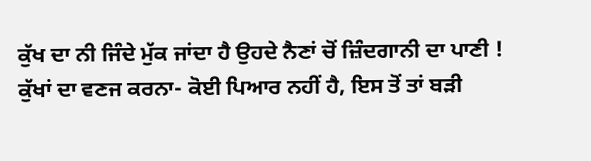ਕੁੱਖ ਦਾ ਨੀ ਜਿੰਦੇ ਮੁੱਕ ਜਾਂਦਾ ਹੈ ਉਹਦੇ ਨੈਣਾਂ ਚੋਂ ਜ਼ਿੰਦਗਾਨੀ ਦਾ ਪਾਣੀ ! ਕੁੱਖਾਂ ਦਾ ਵਣਜ ਕਰਨਾ- ਕੋਈ ਪਿਆਰ ਨਹੀਂ ਹੈ, ਇਸ ਤੋਂ ਤਾਂ ਬੜੀ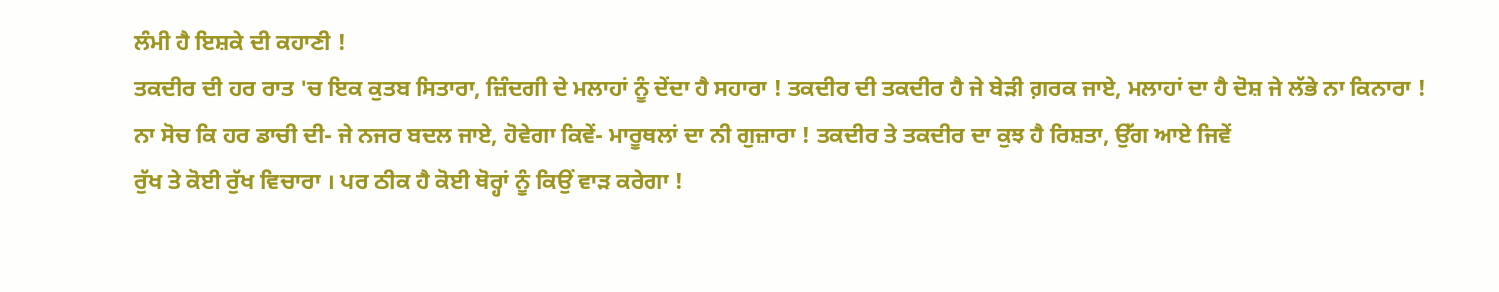ਲੰਮੀ ਹੈ ਇਸ਼ਕੇ ਦੀ ਕਹਾਣੀ !
ਤਕਦੀਰ ਦੀ ਹਰ ਰਾਤ 'ਚ ਇਕ ਕੁਤਬ ਸਿਤਾਰਾ, ਜ਼ਿੰਦਗੀ ਦੇ ਮਲਾਹਾਂ ਨੂੰ ਦੇਂਦਾ ਹੈ ਸਹਾਰਾ ! ਤਕਦੀਰ ਦੀ ਤਕਦੀਰ ਹੈ ਜੇ ਬੇੜੀ ਗ਼ਰਕ ਜਾਏ, ਮਲਾਹਾਂ ਦਾ ਹੈ ਦੋਸ਼ ਜੇ ਲੱਭੇ ਨਾ ਕਿਨਾਰਾ !
ਨਾ ਸੋਚ ਕਿ ਹਰ ਡਾਚੀ ਦੀ- ਜੇ ਨਜਰ ਬਦਲ ਜਾਏ, ਹੋਵੇਗਾ ਕਿਵੇਂ- ਮਾਰੂਥਲਾਂ ਦਾ ਨੀ ਗੁਜ਼ਾਰਾ ! ਤਕਦੀਰ ਤੇ ਤਕਦੀਰ ਦਾ ਕੁਝ ਹੈ ਰਿਸ਼ਤਾ, ਉੱਗ ਆਏ ਜਿਵੇਂ
ਰੁੱਖ ਤੇ ਕੋਈ ਰੁੱਖ ਵਿਚਾਰਾ । ਪਰ ਠੀਕ ਹੈ ਕੋਈ ਥੋਰ੍ਹਾਂ ਨੂੰ ਕਿਉਂ ਵਾੜ ਕਰੇਗਾ !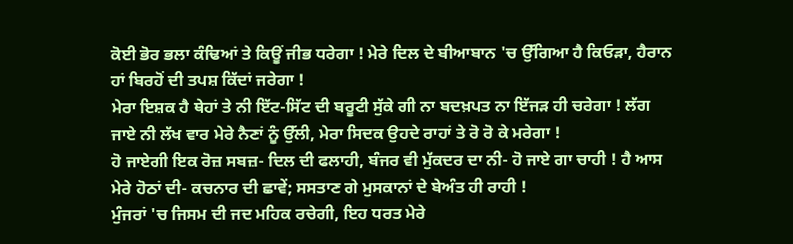ਕੋਈ ਭੋਰ ਭਲਾ ਕੰਢਿਆਂ ਤੇ ਕਿਊਂ ਜੀਭ ਧਰੇਗਾ ! ਮੇਰੇ ਦਿਲ ਦੇ ਬੀਆਬਾਨ 'ਚ ਉੱਗਿਆ ਹੈ ਕਿਓੜਾ, ਹੈਰਾਨ ਹਾਂ ਬਿਰਹੋਂ ਦੀ ਤਪਸ਼ ਕਿੱਦਾਂ ਜਰੇਗਾ !
ਮੇਰਾ ਇਸ਼ਕ ਹੈ ਥੇਹਾਂ ਤੇ ਨੀ ਇੱਟ-ਸਿੱਟ ਦੀ ਬਰੂਟੀ ਸੁੱਕੇ ਗੀ ਨਾ ਬਦਖ਼ਪਤ ਨਾ ਇੱਜੜ ਹੀ ਚਰੇਗਾ ! ਲੱਗ ਜਾਏ ਨੀ ਲੱਖ ਵਾਰ ਮੇਰੇ ਨੈਣਾਂ ਨੂੰ ਉੱਲੀ, ਮੇਰਾ ਸਿਦਕ ਉਹਦੇ ਰਾਹਾਂ ਤੇ ਰੋ ਰੋ ਕੇ ਮਰੇਗਾ !
ਹੋ ਜਾਏਗੀ ਇਕ ਰੋਜ਼ ਸਬਜ਼- ਦਿਲ ਦੀ ਫਲਾਹੀ, ਬੰਜਰ ਵੀ ਮੁੱਕਦਰ ਦਾ ਨੀ- ਹੋ ਜਾਏ ਗਾ ਚਾਹੀ ! ਹੈ ਆਸ ਮੇਰੇ ਹੋਠਾਂ ਦੀ- ਕਚਨਾਰ ਦੀ ਛਾਵੇਂ; ਸਸਤਾਣ ਗੇ ਮੁਸਕਾਨਾਂ ਦੇ ਬੇਅੰਤ ਹੀ ਰਾਹੀ !
ਮੁੰਜਰਾਂ 'ਚ ਜਿਸਮ ਦੀ ਜਦ ਮਹਿਕ ਰਚੇਗੀ, ਇਹ ਧਰਤ ਮੇਰੇ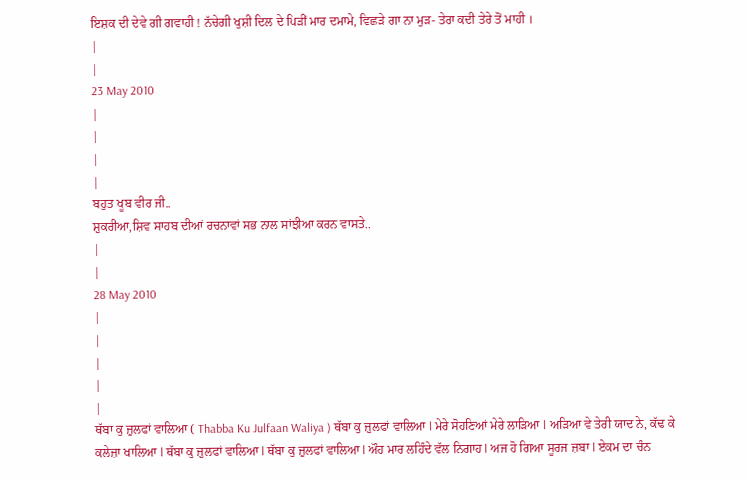ਇਸ਼ਕ ਦੀ ਦੇਵੇ ਗੀ ਗਵਾਹੀ ! ਨੱਚੇਗੀ ਖੁਸ਼ੀ ਦਿਲ ਦੇ ਪਿੜੀਂ ਮਾਰ ਦਮਾਮੇ, ਵਿਛੜੇ ਗਾ ਨਾ ਮੁੜ- ਤੇਰਾ ਕਦੀ ਤੇਰੇ ਤੋਂ ਮਾਹੀ ।
|
|
23 May 2010
|
|
|
|
ਬਹੁਤ ਖੂਬ ਵੀਰ ਜੀ..
ਸ਼ੁਕਰੀਆ,ਸ਼ਿਵ ਸਾਹਬ ਦੀਆਂ ਰਚਨਾਵਾਂ ਸਭ ਨਾਲ ਸਾਂਝੀਆ ਕਰਨ ਵਾਸਤੇ..
|
|
28 May 2010
|
|
|
|
|
ਥੱਬਾ ਕੁ ਜ਼ੁਲਫਾਂ ਵਾਲਿਆ ( Thabba Ku Julfaan Waliya ) ਥੱਬਾ ਕੁ ਜ਼ੁਲਫਾਂ ਵਾਲਿਆ l ਮੇਰੇ ਸੋਹਣਿਆਂ ਮੇਰੇ ਲਾੜਿਆ l ਅੜਿਆ ਵੇ ਤੇਰੀ ਯਾਦ ਨੇ, ਕੱਢ ਕੇ ਕਲੇਜ਼ਾ ਖਾਲਿਆ l ਥੱਬਾ ਕੁ ਜ਼ੁਲਫਾਂ ਵਾਲਿਆ l ਥੱਬਾ ਕੁ ਜ਼ੁਲਫਾਂ ਵਾਲਿਆ l ਔਹ ਮਾਰ ਲਹਿੰਦੇ ਵੱਲ ਨਿਗਾਹ l ਅਜ ਹੋ ਗਿਆ ਸੂਰਜ ਜ਼ਬਾ l ਏਕਮ ਦਾ ਚੰਨ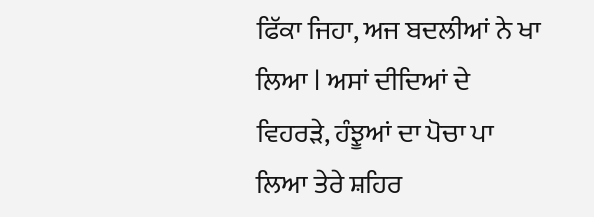ਫਿੱਕਾ ਜਿਹਾ, ਅਜ ਬਦਲੀਆਂ ਨੇ ਖਾ ਲਿਆ l ਅਸਾਂ ਦੀਦਿਆਂ ਦੇ ਵਿਹਰੜੇ, ਹੰਝੂਆਂ ਦਾ ਪੋਚਾ ਪਾ ਲਿਆ ਤੇਰੇ ਸ਼ਹਿਰ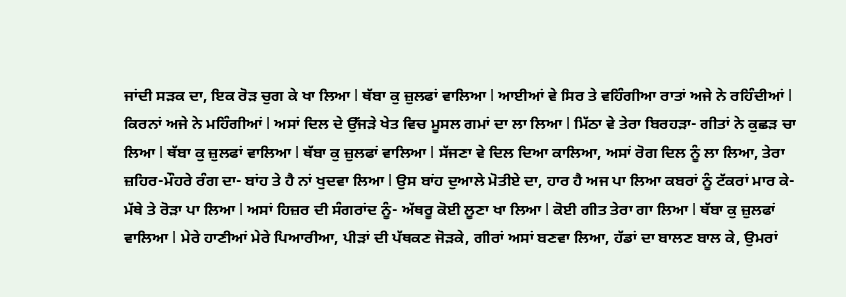ਜਾਂਦੀ ਸੜਕ ਦਾ, ਇਕ ਰੋੜ ਚੁਗ ਕੇ ਖਾ ਲਿਆ l ਥੱਬਾ ਕੁ ਜ਼ੁਲਫਾਂ ਵਾਲਿਆ l ਆਈਆਂ ਵੇ ਸਿਰ ਤੇ ਵਹਿੰਗੀਆ ਰਾਤਾਂ ਅਜੇ ਨੇ ਰਹਿੰਦੀਆਂ l ਕਿਰਨਾਂ ਅਜੇ ਨੇ ਮਹਿੰਗੀਆਂ l ਅਸਾਂ ਦਿਲ ਦੇ ਉੱਜੜੇ ਖੇਤ ਵਿਚ ਮੂਸਲ ਗਮਾਂ ਦਾ ਲਾ ਲਿਆ l ਮਿੱਠਾ ਵੇ ਤੇਰਾ ਬਿਰਹੜਾ- ਗੀਤਾਂ ਨੇ ਕੁਛੜ ਚਾ ਲਿਆ l ਥੱਬਾ ਕੁ ਜ਼ੁਲਫਾਂ ਵਾਲਿਆ l ਥੱਬਾ ਕੁ ਜ਼ੁਲਫਾਂ ਵਾਲਿਆ l ਸੱਜਣਾ ਵੇ ਦਿਲ ਦਿਆ ਕਾਲਿਆ, ਅਸਾਂ ਰੋਗ ਦਿਲ ਨੂੰ ਲਾ ਲਿਆ, ਤੇਰਾ ਜ਼ਹਿਰ-ਮੌਹਰੇ ਰੰਗ ਦਾ- ਬਾਂਹ ਤੇ ਹੈ ਨਾਂ ਖੁਦਵਾ ਲਿਆ l ਉਸ ਬਾਂਹ ਦੁਆਲੇ ਮੋਤੀਏ ਦਾ, ਹਾਰ ਹੈ ਅਜ ਪਾ ਲਿਆ ਕਬਰਾਂ ਨੂੰ ਟੱਕਰਾਂ ਮਾਰ ਕੇ- ਮੱਥੇ ਤੇ ਰੋੜਾ ਪਾ ਲਿਆ l ਅਸਾਂ ਹਿਜ਼ਰ ਦੀ ਸੰਗਰਾਂਦ ਨੂੰ- ਅੱਥਰੂ ਕੋਈ ਲੂਣਾ ਖਾ ਲਿਆ l ਕੋਈ ਗੀਤ ਤੇਰਾ ਗਾ ਲਿਆ l ਥੱਬਾ ਕੁ ਜ਼ੁਲਫਾਂ ਵਾਲਿਆ l ਮੇਰੇ ਹਾਣੀਆਂ ਮੇਰੇ ਪਿਆਰੀਆ, ਪੀੜਾਂ ਦੀ ਪੱਥਕਣ ਜੋੜਕੇ, ਗੀਰਾਂ ਅਸਾਂ ਬਣਵਾ ਲਿਆ, ਹੱਡਾਂ ਦਾ ਬਾਲਣ ਬਾਲ ਕੇ, ਉਮਰਾਂ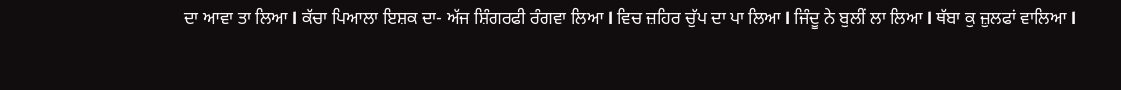ਦਾ ਆਵਾ ਤਾ ਲਿਆ l ਕੱਚਾ ਪਿਆਲਾ ਇਸ਼ਕ ਦਾ- ਅੱਜ ਸ਼ਿੰਗਰਫੀ ਰੰਗਵਾ ਲਿਆ l ਵਿਚ ਜ਼ਹਿਰ ਚੁੱਪ ਦਾ ਪਾ ਲਿਆ l ਜਿੰਦੂ ਨੇ ਬੁਲੀਂ ਲਾ ਲਿਆ l ਥੱਬਾ ਕੁ ਜ਼ੁਲਫਾਂ ਵਾਲਿਆ l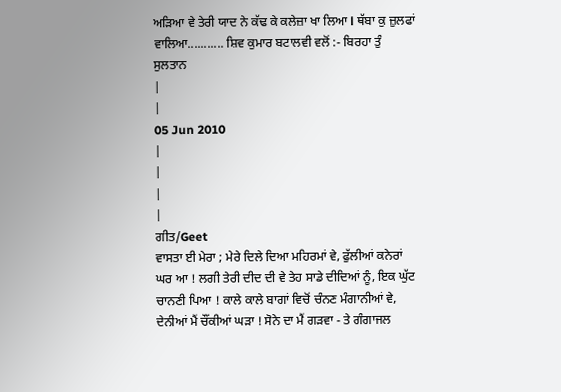ਅੜਿਆ ਵੇ ਤੇਰੀ ਯਾਦ ਨੇ ਕੱਢ ਕੇ ਕਲੇਜ਼ਾ ਖਾ ਲਿਆ l ਥੱਬਾ ਕੁ ਜ਼ੁਲਫਾਂ ਵਾਲਿਆ........... ਸ਼ਿਵ ਕੁਮਾਰ ਬਟਾਲਵੀ ਵਲੋਂ :- ਬਿਰਹਾ ਤੁੰ ਸੁਲਤਾਨ
|
|
05 Jun 2010
|
|
|
|
ਗੀਤ/Geet
ਵਾਸਤਾ ਈ ਮੇਰਾ ; ਮੇਰੇ ਦਿਲੇ ਦਿਆ ਮਹਿਰਮਾਂ ਵੇ, ਫੁੱਲੀਆਂ ਕਨੇਰਾਂ ਘਰ ਆ ! ਲਗੀ ਤੇਰੀ ਦੀਦ ਦੀ ਵੇ ਤੇਹ ਸਾਡੇ ਦੀਦਿਆਂ ਨੂੰ, ਇਕ ਘੁੱਟ ਚਾਨਣੀ ਪਿਆ ! ਕਾਲੇ ਕਾਲੇ ਬਾਗਾਂ ਵਿਚੋਂ ਚੰਨਣ ਮੰਗਾਨੀਆਂ ਵੇ, ਦੇਨੀਆਂ ਮੈਂ ਚੌਂਕੀਆਂ ਘੜਾ ! ਸੋਨੇ ਦਾ ਮੈਂ ਗੜਵਾ - ਤੇ ਗੰਗਾਜਲ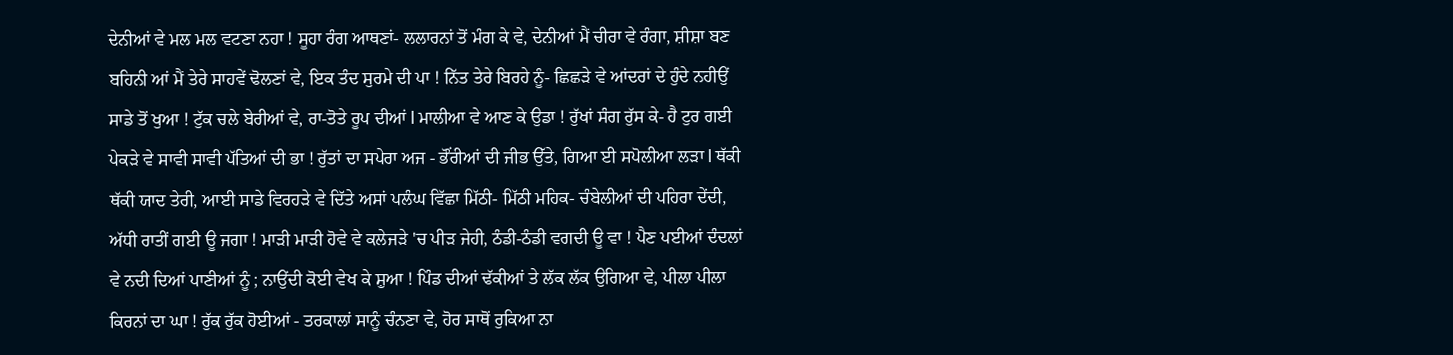ਦੇਨੀਆਂ ਵੇ ਮਲ ਮਲ ਵਟਣਾ ਨਹਾ ! ਸੂਹਾ ਰੰਗ ਆਥਣਾਂ- ਲਲਾਰਨਾਂ ਤੋਂ ਮੰਗ ਕੇ ਵੇ, ਦੇਨੀਆਂ ਮੈਂ ਚੀਰਾ ਵੇ ਰੰਗਾ, ਸ਼ੀਸ਼ਾ ਬਣ ਬਹਿਨੀ ਆਂ ਮੈਂ ਤੇਰੇ ਸਾਹਵੇਂ ਢੋਲਣਾਂ ਵੇ, ਇਕ ਤੰਦ ਸੁਰਮੇ ਦੀ ਪਾ ! ਨਿੱਤ ਤੇਰੇ ਬਿਰਹੇ ਨੂੰ- ਛਿਛੜੇ ਵੇ ਆਂਦਰਾਂ ਦੇ ਹੁੰਦੇ ਨਹੀਉਂ ਸਾਡੇ ਤੋਂ ਖੁਆ ! ਟੁੱਕ ਚਲੇ ਬੇਰੀਆਂ ਵੇ, ਰਾ-ਤੋਤੇ ਰੂਪ ਦੀਆਂ l ਮਾਲੀਆ ਵੇ ਆਣ ਕੇ ਉਡਾ ! ਰੁੱਖਾਂ ਸੰਗ ਰੁੱਸ ਕੇ- ਹੈ ਟੁਰ ਗਈ ਪੇਕੜੇ ਵੇ ਸਾਵੀ ਸਾਵੀ ਪੱਤਿਆਂ ਦੀ ਭਾ ! ਰੁੱਤਾਂ ਦਾ ਸਪੇਰਾ ਅਜ - ਭੌਂਰੀਆਂ ਦੀ ਜੀਭ ਉੱਤੇ, ਗਿਆ ਈ ਸਪੋਲੀਆ ਲੜਾ l ਥੱਕੀ ਥੱਕੀ ਯਾਦ ਤੇਰੀ, ਆਈ ਸਾਡੇ ਵਿਰਹੜੇ ਵੇ ਦਿੱਤੇ ਅਸਾਂ ਪਲੰਘ ਵਿੱਛਾ ਮਿੱਠੀ- ਮਿੱਠੀ ਮਹਿਕ- ਚੰਬੇਲੀਆਂ ਦੀ ਪਹਿਰਾ ਦੇਂਦੀ, ਅੱਧੀ ਰਾਤੀਂ ਗਈ ਊ ਜਗਾ ! ਮਾੜੀ ਮਾੜੀ ਹੋਵੇ ਵੇ ਕਲੇਜੜੇ 'ਚ ਪੀੜ ਜੇਹੀ, ਠੰਡੀ-ਠੰਡੀ ਵਗਦੀ ਊ ਵਾ ! ਪੈਣ ਪਈਆਂ ਦੰਦਲਾਂ ਵੇ ਨਦੀ ਦਿਆਂ ਪਾਣੀਆਂ ਨੂੰ ; ਨਾਉਂਦੀ ਕੋਈ ਵੇਖ ਕੇ ਸ਼ੁਆ ! ਪਿੰਡ ਦੀਆਂ ਢੱਕੀਆਂ ਤੇ ਲੱਕ ਲੱਕ ਉਗਿਆ ਵੇ, ਪੀਲਾ ਪੀਲਾ ਕਿਰਨਾਂ ਦਾ ਘਾ ! ਰੁੱਕ ਰੁੱਕ ਹੋਈਆਂ - ਤਰਕਾਲਾਂ ਸਾਨੂੰ ਚੰਨਣਾ ਵੇ, ਹੋਰ ਸਾਥੋਂ ਰੁਕਿਆ ਨਾ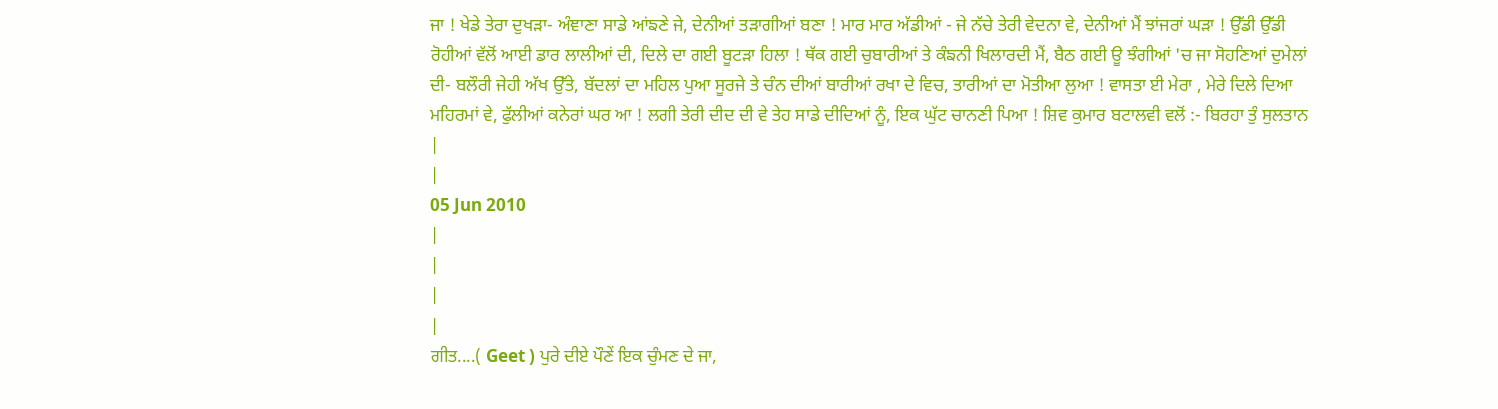ਜਾ ! ਖੇਡੇ ਤੇਰਾ ਦੁਖੜਾ- ਅੰਞਾਣਾ ਸਾਡੇ ਆਂਙਣੇ ਜੇ, ਦੇਨੀਆਂ ਤੜਾਗੀਆਂ ਬਣਾ ! ਮਾਰ ਮਾਰ ਅੱਡੀਆਂ - ਜੇ ਨੱਚੇ ਤੇਰੀ ਵੇਦਨਾ ਵੇ, ਦੇਨੀਆਂ ਮੈਂ ਝਾਂਜਰਾਂ ਘੜਾ ! ਉੱਡੀ ਉੱਡੀ ਰੋਹੀਆਂ ਵੱਲੋਂ ਆਈ ਡਾਰ ਲਾਲੀਆਂ ਦੀ, ਦਿਲੇ ਦਾ ਗਈ ਬੂਟੜਾ ਹਿਲਾ ! ਥੱਕ ਗਈ ਚੁਬਾਰੀਆਂ ਤੇ ਕੰਙਨੀ ਖਿਲਾਰਦੀ ਮੈਂ, ਬੈਠ ਗਈ ਊ ਝੰਗੀਆਂ 'ਚ ਜਾ ਸੋਹਣਿਆਂ ਦੁਮੇਲਾਂ ਦੀ- ਬਲੌਰੀ ਜੇਹੀ ਅੱਖ ਉੱਤੇ, ਬੱਦਲਾਂ ਦਾ ਮਹਿਲ ਪੁਆ ਸੂਰਜੇ ਤੇ ਚੰਨ ਦੀਆਂ ਬਾਰੀਆਂ ਰਖਾ ਦੇ ਵਿਚ, ਤਾਰੀਆਂ ਦਾ ਮੋਤੀਆ ਲੁਆ ! ਵਾਸਤਾ ਈ ਮੇਰਾ , ਮੇਰੇ ਦਿਲੇ ਦਿਆ ਮਹਿਰਮਾਂ ਵੇ, ਫੁੱਲੀਆਂ ਕਨੇਰਾਂ ਘਰ ਆ ! ਲਗੀ ਤੇਰੀ ਦੀਦ ਦੀ ਵੇ ਤੇਹ ਸਾਡੇ ਦੀਦਿਆਂ ਨੂੰ, ਇਕ ਘੁੱਟ ਚਾਨਣੀ ਪਿਆ ! ਸ਼ਿਵ ਕੁਮਾਰ ਬਟਾਲਵੀ ਵਲੋਂ :- ਬਿਰਹਾ ਤੁੰ ਸੁਲਤਾਨ
|
|
05 Jun 2010
|
|
|
|
ਗੀਤ....( Geet ) ਪੁਰੇ ਦੀਏ ਪੌਣੇਂ ਇਕ ਚੁੰਮਣ ਦੇ ਜਾ,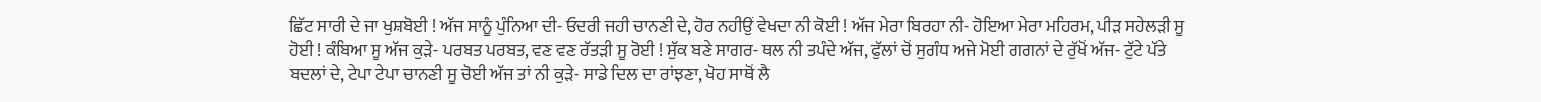ਛਿੱਟ ਸਾਰੀ ਦੇ ਜਾ ਖੁਸ਼ਬੋਈ ! ਅੱਜ ਸਾਨੂੰ ਪੁੰਨਿਆ ਦੀ- ਓਦਰੀ ਜਹੀ ਚਾਨਣੀ ਦੇ, ਹੋਰ ਨਹੀਉਂ ਵੇਖਦਾ ਨੀ ਕੋਈ ! ਅੱਜ ਮੇਰਾ ਬਿਰਹਾ ਨੀ- ਹੋਇਆ ਮੇਰਾ ਮਹਿਰਮ, ਪੀੜ ਸਹੇਲੜੀ ਸੂ ਹੋਈ ! ਕੰਬਿਆ ਸੂ ਅੱਜ ਕੁੜੇ- ਪਰਬਤ ਪਰਬਤ, ਵਣ ਵਣ ਰੱਤੜੀ ਸੂ ਰੋਈ ! ਸੁੱਕ ਬਣੇ ਸਾਗਰ- ਥਲ ਨੀ ਤਪੰਦੇ ਅੱਜ, ਫੁੱਲਾਂ ਚੋਂ ਸੁਗੰਧ ਅਜੇ ਮੋਈ ਗਗਨਾਂ ਦੇ ਰੁੱਖੋਂ ਅੱਜ- ਟੁੱਟੇ ਪੱਤੇ ਬਦਲਾਂ ਦੇ, ਟੇਪਾ ਟੇਪਾ ਚਾਨਣੀ ਸੂ ਚੋਈ ਅੱਜ ਤਾਂ ਨੀ ਕੁੜੇ- ਸਾਡੇ ਦਿਲ ਦਾ ਰਾਂਝਣਾ, ਖੋਹ ਸਾਥੋਂ ਲੈ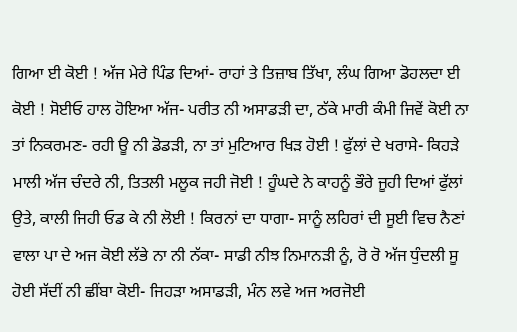ਗਿਆ ਈ ਕੋਈ ! ਅੱਜ ਮੇਰੇ ਪਿੰਡ ਦਿਆਂ- ਰਾਹਾਂ ਤੇ ਤਿਜ਼ਾਬ ਤਿੱਖਾ, ਲੰਘ ਗਿਆ ਡੋਹਲਦਾ ਈ ਕੋਈ ! ਸੋਈਓ ਹਾਲ ਹੋਇਆ ਅੱਜ- ਪਰੀਤ ਨੀ ਅਸਾਡੜੀ ਦਾ, ਠੱਕੇ ਮਾਰੀ ਕੰਮੀ ਜਿਵੇਂ ਕੋਈ ਨਾ ਤਾਂ ਨਿਕਰਮਣ- ਰਹੀ ਊ ਨੀ ਡੋਡੜੀ, ਨਾ ਤਾਂ ਮੁਟਿਆਰ ਖਿੜ ਹੋਈ ! ਫੁੱਲਾਂ ਦੇ ਖਰਾਸੇ- ਕਿਹੜੇ ਮਾਲੀ ਅੱਜ ਚੰਦਰੇ ਨੀ, ਤਿਤਲੀ ਮਲੂਕ ਜਹੀ ਜੋਈ ! ਹੂੰਘਦੇ ਨੇ ਕਾਹਨੂੰ ਭੌਰੇ ਜੂਹੀ ਦਿਆਂ ਫੁੱਲਾਂ ਉਤੇ, ਕਾਲੀ ਜਿਹੀ ਓਡ ਕੇ ਨੀ ਲੋਈ ! ਕਿਰਨਾਂ ਦਾ ਧਾਗਾ- ਸਾਨੂੰ ਲਹਿਰਾਂ ਦੀ ਸੂਈ ਵਿਚ ਨੈਣਾਂ ਵਾਲਾ ਪਾ ਦੇ ਅਜ ਕੋਈ ਲੱਭੇ ਨਾ ਨੀ ਨੱਕਾ- ਸਾਡੀ ਨੀਝ ਨਿਮਾਨੜੀ ਨੂੰ, ਰੋ ਰੋ ਅੱਜ ਧੁੰਦਲੀ ਸੂ ਹੋਈ ਸੱਦੀਂ ਨੀ ਛੀਂਬਾ ਕੋਈ- ਜਿਹੜਾ ਅਸਾਡੜੀ, ਮੰਨ ਲਵੇ ਅਜ ਅਰਜੋਈ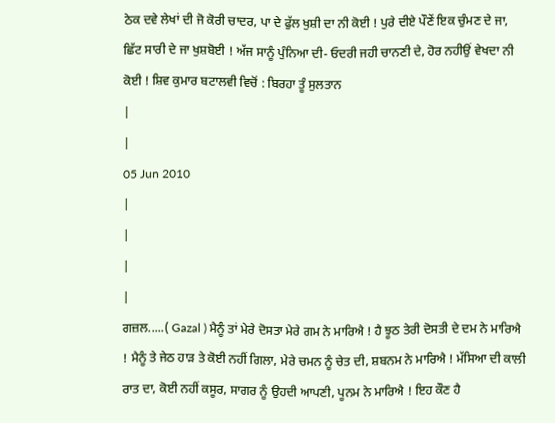ਠੇਕ ਦਵੇ ਲੇਖਾਂ ਦੀ ਜੋ ਕੋਰੀ ਚਾਦਰ, ਪਾ ਦੇ ਫੁੱਲ ਖੁਸ਼ੀ ਦਾ ਨੀ ਕੋਈ ! ਪੁਰੇ ਦੀਏ ਪੌਣੇਂ ਇਕ ਚੁੰਮਣ ਦੇ ਜਾ, ਛਿੱਟ ਸਾਰੀ ਦੇ ਜਾ ਖੁਸ਼ਬੋਈ ! ਅੱਜ ਸਾਨੂੰ ਪੁੰਨਿਆ ਦੀ- ਓਦਰੀ ਜਹੀ ਚਾਨਣੀ ਦੇ, ਹੋਰ ਨਹੀਉਂ ਵੇਖਦਾ ਨੀ ਕੋਈ ! ਸ਼ਿਵ ਕੁਮਾਰ ਬਟਾਲਵੀ ਵਿਚੋਂ : ਬਿਰਹਾ ਤੂੰ ਸੁਲਤਾਨ
|
|
05 Jun 2010
|
|
|
|
ਗਜ਼ਲ.....( Gazal ) ਮੈਨੂੰ ਤਾਂ ਮੇਰੇ ਦੋਸਤਾ ਮੇਰੇ ਗਮ ਨੇ ਮਾਰਿਐ ! ਹੈ ਝੂਠ ਤੇਰੀ ਦੋਸਤੀ ਦੇ ਦਮ ਨੇ ਮਾਰਿਐ ! ਮੈਨੂੰ ਤੇ ਜੇਠ ਹਾੜ ਤੇ ਕੋਈ ਨਹੀਂ ਗਿਲਾ, ਮੇਰੇ ਚਮਨ ਨੂੰ ਚੇਤ ਦੀ, ਸ਼ਬਨਮ ਨੇ ਮਾਰਿਐ ! ਮੱਸਿਆ ਦੀ ਕਾਲੀ ਰਾਤ ਦਾ, ਕੋਈ ਨਹੀਂ ਕਸੂਰ, ਸਾਗਰ ਨੂੰ ਉਹਦੀ ਆਪਣੀ, ਪੂਨਮ ਨੇ ਮਾਰਿਐ ! ਇਹ ਕੌਣ ਹੈ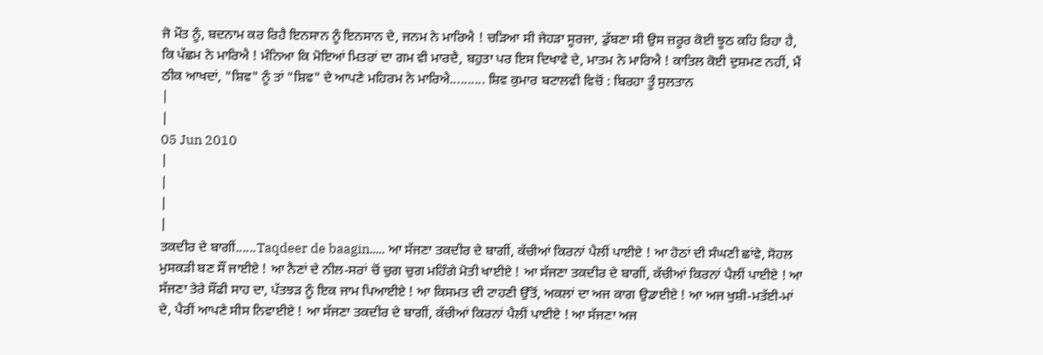ਜੋ ਮੌਤ ਨੂੰ, ਬਦਨਾਮ ਕਰ ਰਿਹੈ ਇਨਸਾਨ ਨੂੰ ਇਨਸਾਨ ਦੇ, ਜਨਮ ਨੇ ਮਾਰਿਐ ! ਚੜਿਆ ਸੀ ਜੇਹੜਾ ਸੂਰਜਾ, ਡੁੱਬਣਾ ਸੀ ਉਸ ਜ਼ਰੂਰ ਕੋਈ ਝੂਠ ਕਹਿ ਰਿਹਾ ਹੈ, ਕਿ ਪੱਛਮ ਨੇ ਮਾਰਿਐ ! ਮੰਨਿਆ ਕਿ ਮੋਇਆਂ ਮਿਤਰਾਂ ਦਾ ਗਮ ਵੀ ਮਾਰਦੈ, ਬਹੁਤਾ ਪਰ ਇਸ ਦਿਖਾਵੇ ਦੇ, ਮਾਤਮ ਨੇ ਮਾਰਿਐ ! ਕਾਤਿਲ ਕੋਈ ਦੁਸ਼ਮਣ ਨਹੀਂ, ਮੈਂ ਠੀਕ ਆਖਦਾਂ, "ਸ਼ਿਵ" ਨੂੰ ਤਾਂ "ਸ਼ਿਵ" ਦੇ ਆਪਣੇ ਮਹਿਰਮ ਨੇ ਮਾਰਿਐ.......... ਸ਼ਿਵ ਕੁਮਾਰ ਬਟਾਲਵੀ ਵਿਚੋਂ : ਬਿਰਹਾ ਤੂੰ ਸੁਲਤਾਨ
|
|
05 Jun 2010
|
|
|
|
ਤਕਦੀਰ ਦੇ ਬਾਗੀਂ......Taqdeer de baagin..... ਆ ਸੱਜਣਾ ਤਕਦੀਰ ਦੇ ਬਾਗੀਂ, ਕੱਚੀਆਂ ਕਿਰਨਾਂ ਪੈਲੀਂ ਪਾਈਏ ! ਆ ਹੋਠਾਂ ਦੀ ਸੰਘਣੀ ਛਾਂਵੇ, ਸੋਹਲ ਮੁਸਕੜੀ ਬਣ ਸੌਂ ਜਾਈਏ ! ਆ ਨੈਣਾਂ ਦੇ ਨੀਲ-ਸਰਾਂ ਚੋਂ ਚੁਗ ਚੁਗ ਮਹਿੰਗੇ ਮੋਤੀ ਖਾਈਏ ! ਆ ਸੱਜਣਾ ਤਕਦੀਰ ਦੇ ਬਾਗੀਂ, ਕੱਚੀਆਂ ਕਿਰਨਾਂ ਪੈਲੀਂ ਪਾਈਏ ! ਆ ਸੱਜਣਾ ਤੇਰੇ ਸੌਂਫੀ ਸਾਹ ਦਾ, ਪੱਤਝੜ ਨੂੰ ਇਕ ਜਾਮ ਪਿਆਈਏ ! ਆ ਕਿਸਮਤ ਦੀ ਟਾਹਣੀ ਉੱਤੋਂ, ਅਕਲਾਂ ਦਾ ਅਜ ਕਾਗ ਉਡਾਈਏ ! ਆ ਅਜ ਖੁਸ਼ੀ-ਮਤੱਈ-ਮਾਂ ਦੇ, ਪੈਰੀਂ ਆਪਣੇ ਸੀਸ ਨਿਵਾਈਏ ! ਆ ਸੱਜਣਾ ਤਕਦੀਰ ਦੇ ਬਾਗੀਂ, ਕੱਚੀਆਂ ਕਿਰਨਾਂ ਪੈਲੀਂ ਪਾਈਏ ! ਆ ਸੱਜਣਾ ਅਜ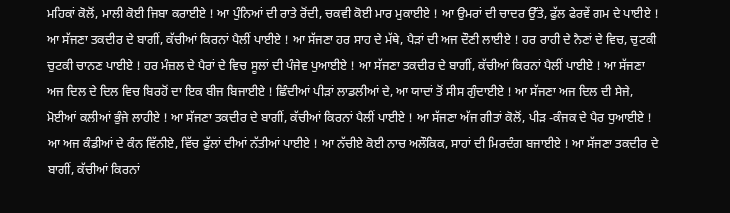ਮਹਿਕਾਂ ਕੋਲੋਂ, ਮਾਲੀ ਕੋਈ ਜਿਬਾ ਕਰਾਈਏ ! ਆ ਪੁੰਨਿਆਂ ਦੀ ਰਾਤੇ ਰੋਂਦੀ, ਚਕਵੀ ਕੋਈ ਮਾਰ ਮੁਕਾਈਏ ! ਆ ਉਮਰਾਂ ਦੀ ਚਾਦਰ ਉੱਤੇ, ਫੁੱਲ ਫੇਰਵੇਂ ਗਮ ਦੇ ਪਾਈਏ ! ਆ ਸੱਜਣਾ ਤਕਦੀਰ ਦੇ ਬਾਗੀਂ, ਕੱਚੀਆਂ ਕਿਰਨਾਂ ਪੈਲੀਂ ਪਾਈਏ ! ਆ ਸੱਜਣਾ ਹਰ ਸਾਹ ਦੇ ਮੱਥੇ, ਪੈੜਾਂ ਦੀ ਅਜ ਦੌਣੀ ਲਾਈਏ ! ਹਰ ਰਾਹੀ ਦੇ ਨੈਣਾਂ ਦੇ ਵਿਚ, ਚੁਟਕੀ ਚੁਟਕੀ ਚਾਨਣ ਪਾਈਏ ! ਹਰ ਮੰਜ਼ਲ ਦੇ ਪੈਰਾਂ ਦੇ ਵਿਚ ਸੂਲਾਂ ਦੀ ਪੰਜੇਵ ਪੁਆਈਏ ! ਆ ਸੱਜਣਾ ਤਕਦੀਰ ਦੇ ਬਾਗੀਂ, ਕੱਚੀਆਂ ਕਿਰਨਾਂ ਪੈਲੀਂ ਪਾਈਏ ! ਆ ਸੱਜਣਾ ਅਜ ਦਿਲ ਦੇ ਦਿਲ ਵਿਚ ਬਿਰਹੋਂ ਦਾ ਇਕ ਬੀਜ ਬਿਜਾਈਏ ! ਛਿੰਦੀਆਂ ਪੀੜਾਂ ਲਾਡਲੀਆਂ ਦੇ, ਆ ਯਾਦਾਂ ਤੋਂ ਸੀਸ ਗੁੰਦਾਈਏ ! ਆ ਸੱਜਣਾ ਅਜ ਦਿਲ ਦੀ ਸੇਜੇ, ਮੋਈਆਂ ਕਲੀਆਂ ਭੁੰਜੇ ਲਾਹੀਏ ! ਆ ਸੱਜਣਾ ਤਕਦੀਰ ਦੇ ਬਾਗੀਂ, ਕੱਚੀਆਂ ਕਿਰਨਾਂ ਪੈਲੀਂ ਪਾਈਏ ! ਆ ਸੱਜਣਾ ਅੱਜ ਗੀਤਾਂ ਕੋਲੋਂ, ਪੀੜ -ਕੰਜਕ ਦੇ ਪੈਰ ਧੁਆਈਏ ! ਆ ਅਜ ਕੰਡੀਆਂ ਦੇ ਕੰਨ ਵਿੱਨੀਏ, ਵਿੱਚ ਫੁੱਲਾਂ ਦੀਆਂ ਨੱਤੀਆਂ ਪਾਈਏ ! ਆ ਨੱਚੀਏ ਕੋਈ ਨਾਚ ਅਲੌਕਿਕ, ਸਾਹਾਂ ਦੀ ਮਿਰਦੰਗ ਬਜਾਈਏ ! ਆ ਸੱਜਣਾ ਤਕਦੀਰ ਦੇ ਬਾਗੀਂ, ਕੱਚੀਆਂ ਕਿਰਨਾਂ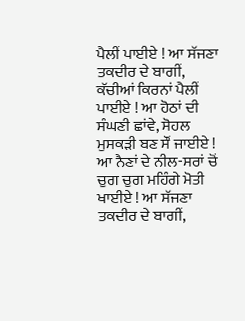ਪੈਲੀਂ ਪਾਈਏ ! ਆ ਸੱਜਣਾ ਤਕਦੀਰ ਦੇ ਬਾਗੀਂ, ਕੱਚੀਆਂ ਕਿਰਨਾਂ ਪੈਲੀਂ ਪਾਈਏ ! ਆ ਹੋਠਾਂ ਦੀ ਸੰਘਣੀ ਛਾਂਵੇ, ਸੋਹਲ ਮੁਸਕੜੀ ਬਣ ਸੌਂ ਜਾਈਏ ! ਆ ਨੈਣਾਂ ਦੇ ਨੀਲ-ਸਰਾਂ ਚੋਂ ਚੁਗ ਚੁਗ ਮਹਿੰਗੇ ਮੋਤੀ ਖਾਈਏ ! ਆ ਸੱਜਣਾ ਤਕਦੀਰ ਦੇ ਬਾਗੀਂ,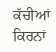ਕੱਚੀਆਂ ਕਿਰਨਾਂ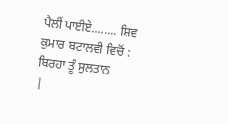ਪੈਲੀਂ ਪਾਈਏ........ ਸ਼ਿਵ ਕੁਮਾਰ ਬਟਾਲਵੀ ਵਿਚੋਂ : ਬਿਰਹਾ ਤੂੰ ਸੁਲਤਾਨ
|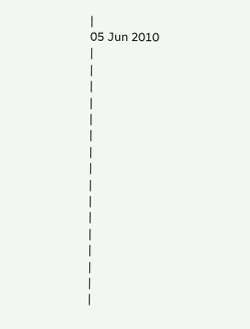|
05 Jun 2010
|
|
|
|
|
|
|
|
|
|
|
|
|
|
|
|